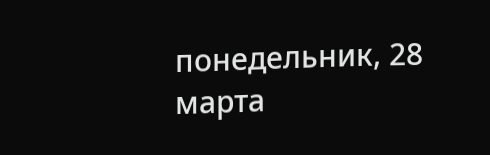понедельник, 28 марта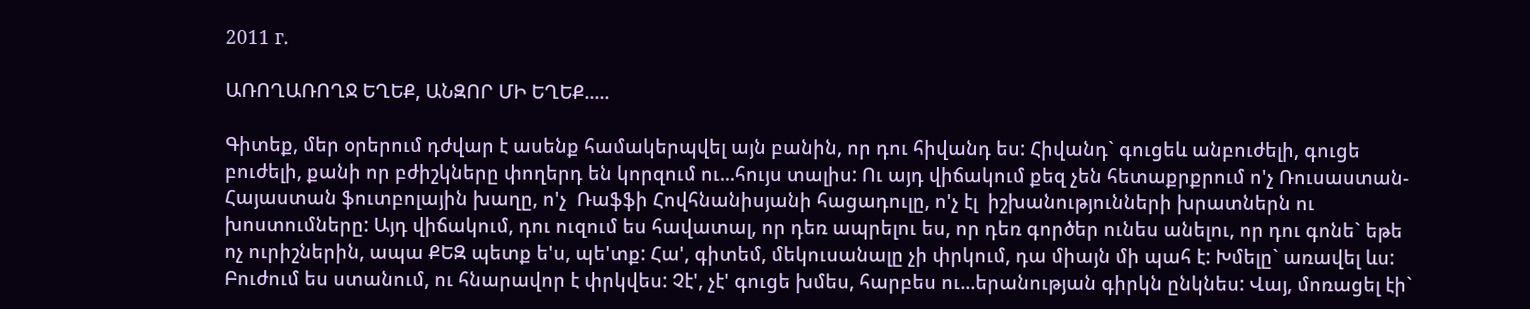2011 г.

ԱՌՈՂԱՌՈՂՋ ԵՂԵՔ, ԱՆԶՈՐ ՄԻ ԵՂԵՔ.....

Գիտեք, մեր օրերում դժվար է ասենք համակերպվել այն բանին, որ դու հիվանդ ես: Հիվանդ` գուցեև անբուժելի, գուցե բուժելի, քանի որ բժիշկները փողերդ են կորզում ու...հույս տալիս: Ու այդ վիճակում քեզ չեն հետաքրքրում ո'չ Ռուսաստան-Հայաստան ֆուտբոլային խաղը, ո'չ  Ռաֆֆի Հովհնանիսյանի հացադուլը, ո'չ էլ  իշխանությունների խրատներն ու խոստումները: Այդ վիճակում, դու ուզում ես հավատալ, որ դեռ ապրելու ես, որ դեռ գործեր ունես անելու, որ դու գոնե` եթե ոչ ուրիշներին, ապա ՔԵԶ պետք ե'ս, պե'տք: Հա', գիտեմ, մեկուսանալը չի փրկում, դա միայն մի պահ է: Խմելը` առավել ևս: Բուժում ես ստանում, ու հնարավոր է փրկվես: Չէ', չէ' գուցե խմես, հարբես ու...երանության գիրկն ընկնես: Վայ, մոռացել էի`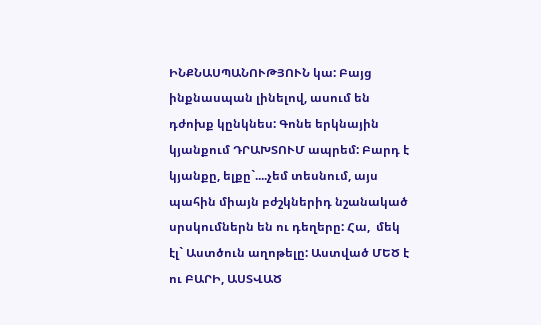ԻՆՔՆԱՍՊԱՆՈՒԹՅՈՒՆ կա: Բայց ինքնասպան լինելով, ասում են դժոխք կընկնես: Գոնե երկնային կյանքում ԴՐԱԽՏՈՒՄ ապրեմ: Բարդ է կյանքը, ելքը`....չեմ տեսնում, այս պահին միայն բժշկներիդ նշանակած սրսկումներն են ու դեղերը: Հա,  մեկ էլ` Աստծուն աղոթելը: Աստված ՄԵԾ է ու ԲԱՐԻ, ԱՍՏՎԱԾ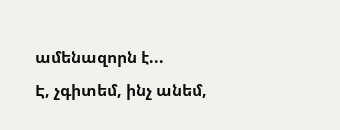ամենազորն է...
Է, չգիտեմ, ինչ անեմ,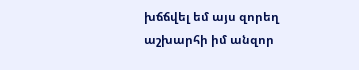խճճվել եմ այս զորեղ աշխարհի իմ անզոր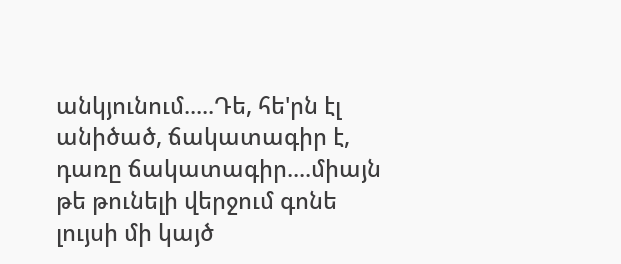անկյունում.....Դե, հե'րն էլ անիծած, ճակատագիր է, դառը ճակատագիր....միայն թե թունելի վերջում գոնե լույսի մի կայծ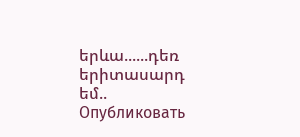երևա......դեռ երիտասարդ եմ..
Опубликовать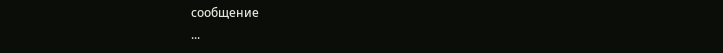сообщение
...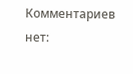Комментариев нет: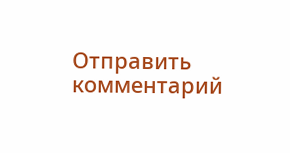Отправить комментарий